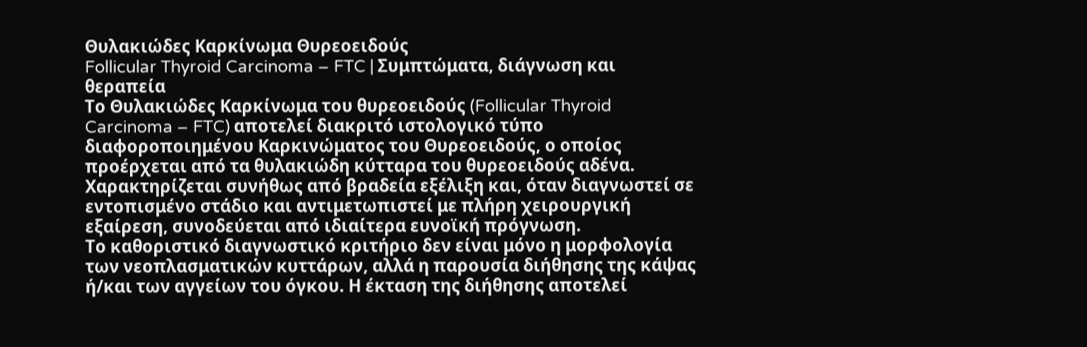Θυλακιώδες Καρκίνωμα Θυρεοειδούς
Follicular Thyroid Carcinoma – FTC | Συμπτώματα, διάγνωση και θεραπεία
Το Θυλακιώδες Καρκίνωμα του θυρεοειδούς (Follicular Thyroid Carcinoma – FTC) αποτελεί διακριτό ιστολογικό τύπο διαφοροποιημένου Καρκινώματος του Θυρεοειδούς, ο οποίος προέρχεται από τα θυλακιώδη κύτταρα του θυρεοειδούς αδένα. Χαρακτηρίζεται συνήθως από βραδεία εξέλιξη και, όταν διαγνωστεί σε εντοπισμένο στάδιο και αντιμετωπιστεί με πλήρη χειρουργική εξαίρεση, συνοδεύεται από ιδιαίτερα ευνοϊκή πρόγνωση.
Το καθοριστικό διαγνωστικό κριτήριο δεν είναι μόνο η μορφολογία των νεοπλασματικών κυττάρων, αλλά η παρουσία διήθησης της κάψας ή/και των αγγείων του όγκου. Η έκταση της διήθησης αποτελεί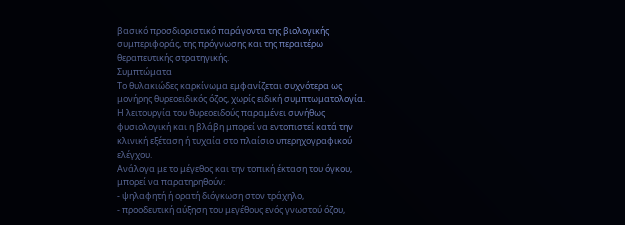βασικό προσδιοριστικό παράγοντα της βιολογικής συμπεριφοράς, της πρόγνωσης και της περαιτέρω θεραπευτικής στρατηγικής.
Συμπτώματα
Το θυλακιώδες καρκίνωμα εμφανίζεται συχνότερα ως μονήρης θυρεοειδικός όζος, χωρίς ειδική συμπτωματολογία. Η λειτουργία του θυρεοειδούς παραμένει συνήθως φυσιολογική και η βλάβη μπορεί να εντοπιστεί κατά την κλινική εξέταση ή τυχαία στο πλαίσιο υπερηχογραφικού ελέγχου.
Ανάλογα με το μέγεθος και την τοπική έκταση του όγκου, μπορεί να παρατηρηθούν:
- ψηλαφητή ή ορατή διόγκωση στον τράχηλο,
- προοδευτική αύξηση του μεγέθους ενός γνωστού όζου,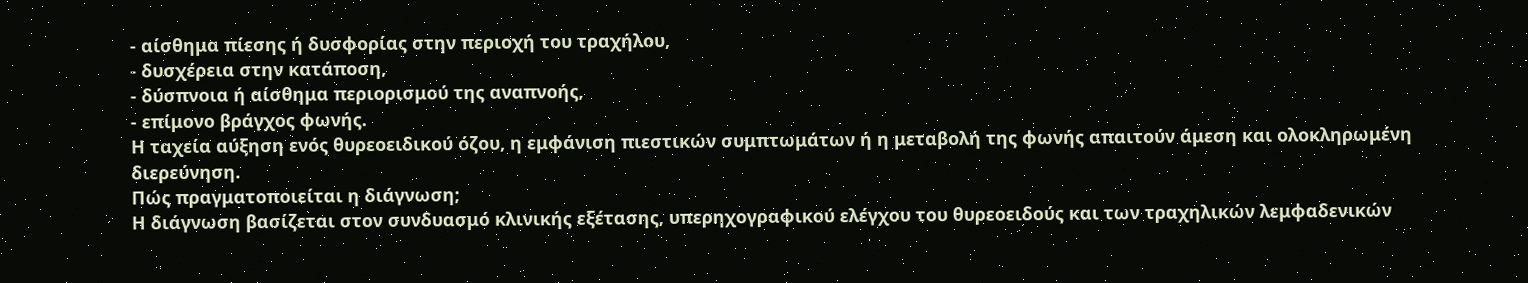- αίσθημα πίεσης ή δυσφορίας στην περιοχή του τραχήλου,
- δυσχέρεια στην κατάποση,
- δύσπνοια ή αίσθημα περιορισμού της αναπνοής,
- επίμονο βράγχος φωνής.
Η ταχεία αύξηση ενός θυρεοειδικού όζου, η εμφάνιση πιεστικών συμπτωμάτων ή η μεταβολή της φωνής απαιτούν άμεση και ολοκληρωμένη διερεύνηση.
Πώς πραγματοποιείται η διάγνωση;
Η διάγνωση βασίζεται στον συνδυασμό κλινικής εξέτασης, υπερηχογραφικού ελέγχου του θυρεοειδούς και των τραχηλικών λεμφαδενικών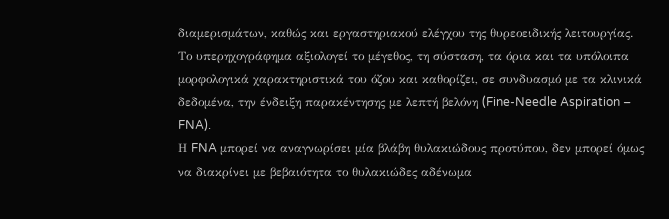διαμερισμάτων, καθώς και εργαστηριακού ελέγχου της θυρεοειδικής λειτουργίας.
Το υπερηχογράφημα αξιολογεί το μέγεθος, τη σύσταση, τα όρια και τα υπόλοιπα μορφολογικά χαρακτηριστικά του όζου και καθορίζει, σε συνδυασμό με τα κλινικά δεδομένα, την ένδειξη παρακέντησης με λεπτή βελόνη (Fine-Needle Aspiration – FNA).
Η FNA μπορεί να αναγνωρίσει μία βλάβη θυλακιώδους προτύπου, δεν μπορεί όμως να διακρίνει με βεβαιότητα το θυλακιώδες αδένωμα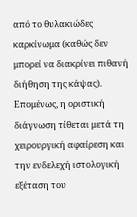από το θυλακιώδες καρκίνωμα (καθώς δεν μπορεί να διακρίνει πιθανή διήθηση της κάψας). Επομένως, η οριστική διάγνωση τίθεται μετά τη χειρουργική αφαίρεση και την ενδελεχή ιστολογική εξέταση του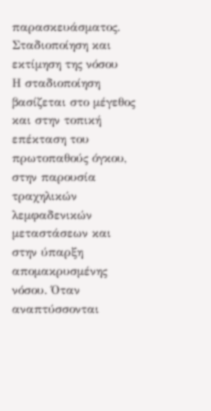παρασκευάσματος.
Σταδιοποίηση και εκτίμηση της νόσου
Η σταδιοποίηση βασίζεται στο μέγεθος και στην τοπική επέκταση του πρωτοπαθούς όγκου, στην παρουσία τραχηλικών λεμφαδενικών μεταστάσεων και στην ύπαρξη απομακρυσμένης νόσου. Όταν αναπτύσσονται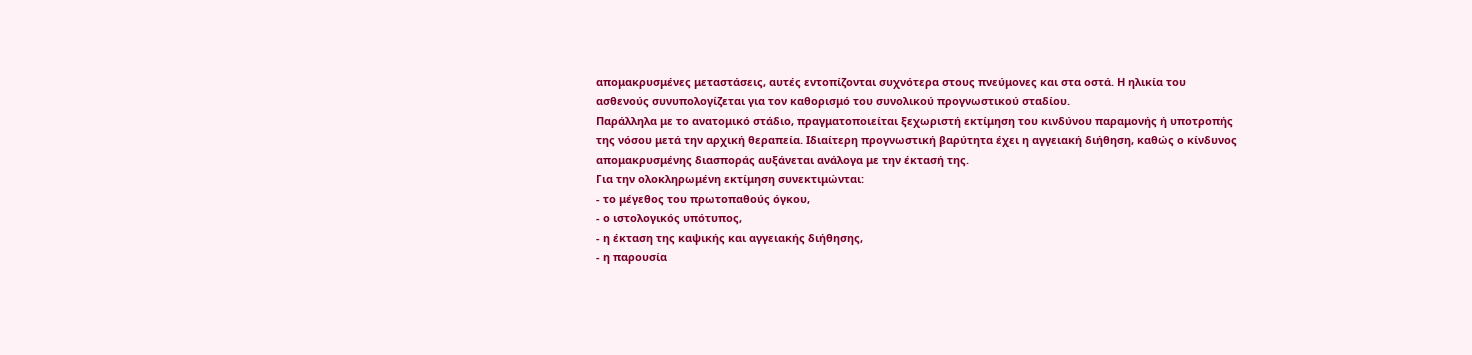απομακρυσμένες μεταστάσεις, αυτές εντοπίζονται συχνότερα στους πνεύμονες και στα οστά. Η ηλικία του ασθενούς συνυπολογίζεται για τον καθορισμό του συνολικού προγνωστικού σταδίου.
Παράλληλα με το ανατομικό στάδιο, πραγματοποιείται ξεχωριστή εκτίμηση του κινδύνου παραμονής ή υποτροπής της νόσου μετά την αρχική θεραπεία. Ιδιαίτερη προγνωστική βαρύτητα έχει η αγγειακή διήθηση, καθώς ο κίνδυνος απομακρυσμένης διασποράς αυξάνεται ανάλογα με την έκτασή της.
Για την ολοκληρωμένη εκτίμηση συνεκτιμώνται:
- το μέγεθος του πρωτοπαθούς όγκου,
- ο ιστολογικός υπότυπος,
- η έκταση της καψικής και αγγειακής διήθησης,
- η παρουσία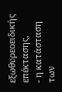εξωθυρεοειδικής επέκτασης,
- η κατάσταση των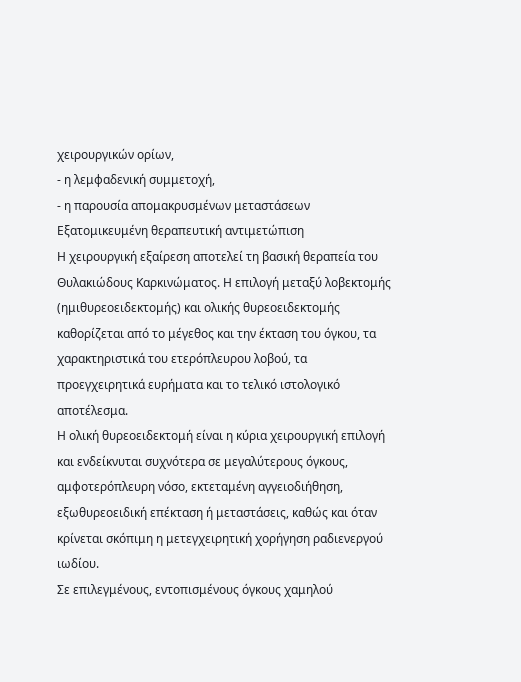χειρουργικών ορίων,
- η λεμφαδενική συμμετοχή,
- η παρουσία απομακρυσμένων μεταστάσεων
Εξατομικευμένη θεραπευτική αντιμετώπιση
Η χειρουργική εξαίρεση αποτελεί τη βασική θεραπεία του Θυλακιώδους Καρκινώματος. Η επιλογή μεταξύ λοβεκτομής (ημιθυρεοειδεκτομής) και ολικής θυρεοειδεκτομής καθορίζεται από το μέγεθος και την έκταση του όγκου, τα χαρακτηριστικά του ετερόπλευρου λοβού, τα προεγχειρητικά ευρήματα και το τελικό ιστολογικό αποτέλεσμα.
Η ολική θυρεοειδεκτομή είναι η κύρια χειρουργική επιλογή και ενδείκνυται συχνότερα σε μεγαλύτερους όγκους, αμφοτερόπλευρη νόσο, εκτεταμένη αγγειοδιήθηση, εξωθυρεοειδική επέκταση ή μεταστάσεις, καθώς και όταν κρίνεται σκόπιμη η μετεγχειρητική χορήγηση ραδιενεργού ιωδίου.
Σε επιλεγμένους, εντοπισμένους όγκους χαμηλού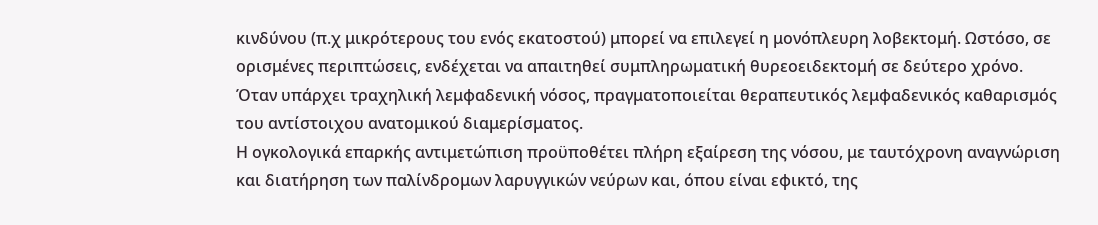κινδύνου (π.χ μικρότερους του ενός εκατοστού) μπορεί να επιλεγεί η μονόπλευρη λοβεκτομή. Ωστόσο, σε ορισμένες περιπτώσεις, ενδέχεται να απαιτηθεί συμπληρωματική θυρεοειδεκτομή σε δεύτερο χρόνο.
Όταν υπάρχει τραχηλική λεμφαδενική νόσος, πραγματοποιείται θεραπευτικός λεμφαδενικός καθαρισμός του αντίστοιχου ανατομικού διαμερίσματος.
Η ογκολογικά επαρκής αντιμετώπιση προϋποθέτει πλήρη εξαίρεση της νόσου, με ταυτόχρονη αναγνώριση και διατήρηση των παλίνδρομων λαρυγγικών νεύρων και, όπου είναι εφικτό, της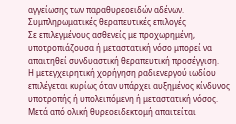αγγείωσης των παραθυρεοειδών αδένων.
Συμπληρωματικές θεραπευτικές επιλογές
Σε επιλεγμένους ασθενείς με προχωρημένη, υποτροπιάζουσα ή μεταστατική νόσο μπορεί να απαιτηθεί συνδυαστική θεραπευτική προσέγγιση.
Η μετεγχειρητική χορήγηση ραδιενεργού ιωδίου επιλέγεται κυρίως όταν υπάρχει αυξημένος κίνδυνος υποτροπής ή υπολειπόμενη ή μεταστατική νόσος.
Μετά από ολική θυρεοειδεκτομή απαιτείται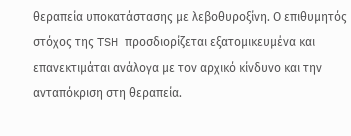θεραπεία υποκατάστασης με λεβοθυροξίνη. Ο επιθυμητός στόχος της TSH προσδιορίζεται εξατομικευμένα και επανεκτιμάται ανάλογα με τον αρχικό κίνδυνο και την ανταπόκριση στη θεραπεία.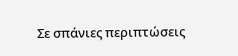Σε σπάνιες περιπτώσεις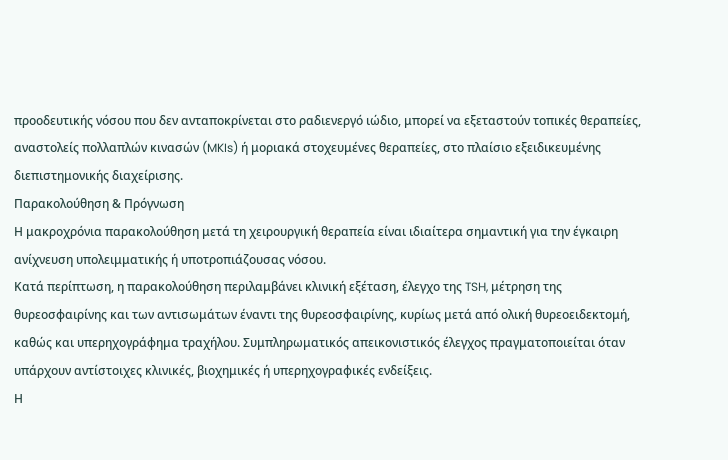προοδευτικής νόσου που δεν ανταποκρίνεται στο ραδιενεργό ιώδιο, μπορεί να εξεταστούν τοπικές θεραπείες, αναστολείς πολλαπλών κινασών (MKIs) ή μοριακά στοχευμένες θεραπείες, στο πλαίσιο εξειδικευμένης διεπιστημονικής διαχείρισης.
Παρακολούθηση & Πρόγνωση
Η μακροχρόνια παρακολούθηση μετά τη χειρουργική θεραπεία είναι ιδιαίτερα σημαντική για την έγκαιρη ανίχνευση υπολειμματικής ή υποτροπιάζουσας νόσου.
Κατά περίπτωση, η παρακολούθηση περιλαμβάνει κλινική εξέταση, έλεγχο της TSH, μέτρηση της θυρεοσφαιρίνης και των αντισωμάτων έναντι της θυρεοσφαιρίνης, κυρίως μετά από ολική θυρεοειδεκτομή, καθώς και υπερηχογράφημα τραχήλου. Συμπληρωματικός απεικονιστικός έλεγχος πραγματοποιείται όταν υπάρχουν αντίστοιχες κλινικές, βιοχημικές ή υπερηχογραφικές ενδείξεις.
Η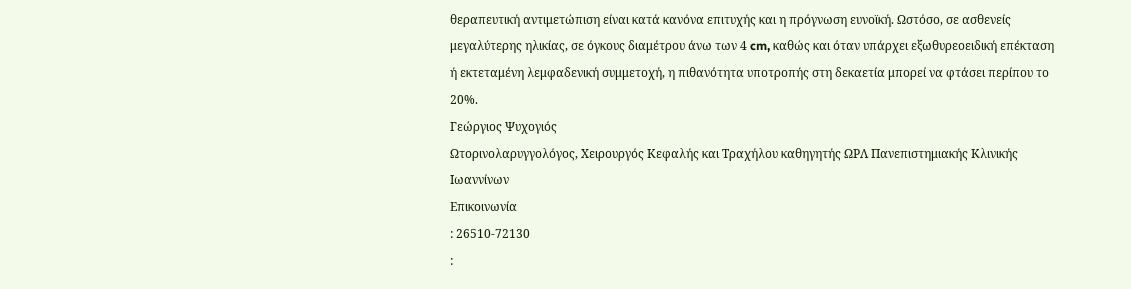θεραπευτική αντιμετώπιση είναι κατά κανόνα επιτυχής και η πρόγνωση ευνοϊκή. Ωστόσο, σε ασθενείς μεγαλύτερης ηλικίας, σε όγκους διαμέτρου άνω των 4 cm, καθώς και όταν υπάρχει εξωθυρεοειδική επέκταση ή εκτεταμένη λεμφαδενική συμμετοχή, η πιθανότητα υποτροπής στη δεκαετία μπορεί να φτάσει περίπου το 20%.
Γεώργιος Ψυχογιός
Ωτορινολαρυγγολόγος, Χειρουργός Κεφαλής και Τραχήλου καθηγητής ΩΡΛ Πανεπιστημιακής Κλινικής Ιωαννίνων
Επικοινωνία
: 26510-72130
: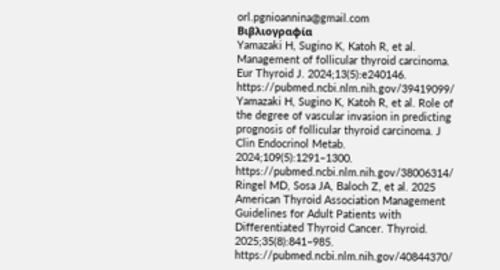orl.pgnioannina@gmail.com
Βιβλιογραφία
Yamazaki H, Sugino K, Katoh R, et al. Management of follicular thyroid carcinoma. Eur Thyroid J. 2024;13(5):e240146.
https://pubmed.ncbi.nlm.nih.gov/39419099/
Yamazaki H, Sugino K, Katoh R, et al. Role of the degree of vascular invasion in predicting prognosis of follicular thyroid carcinoma. J Clin Endocrinol Metab. 2024;109(5):1291–1300.
https://pubmed.ncbi.nlm.nih.gov/38006314/
Ringel MD, Sosa JA, Baloch Z, et al. 2025 American Thyroid Association Management Guidelines for Adult Patients with Differentiated Thyroid Cancer. Thyroid. 2025;35(8):841–985.
https://pubmed.ncbi.nlm.nih.gov/40844370/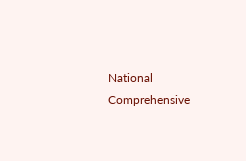National Comprehensive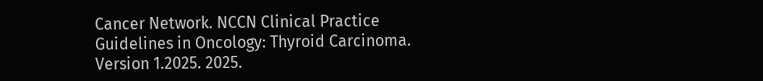Cancer Network. NCCN Clinical Practice Guidelines in Oncology: Thyroid Carcinoma. Version 1.2025. 2025.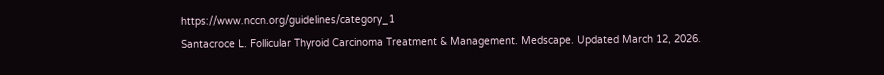https://www.nccn.org/guidelines/category_1
Santacroce L. Follicular Thyroid Carcinoma Treatment & Management. Medscape. Updated March 12, 2026.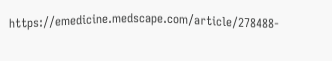https://emedicine.medscape.com/article/278488-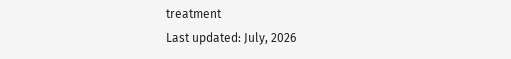treatment
Last updated: July, 2026